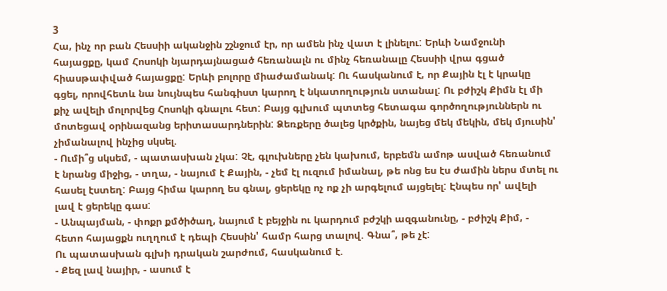3
Հա, ինչ որ բան Հեսսիի ականջին շշնջում էր, որ ամեն ինչ վատ է լինելու: Երևի Նամջունի հայացքը, կամ Հոսոկի նյարդայնացած հեռանալն ու մինչ հեռանալը Հեսսիի վրա գցած հիասթափված հայացքը: Երևի բոլորը միաժամանակ: Ու հասկանում է, որ Քային էլ է կրակը գցել, որովհետև նա նույնպես հանգիստ կարող է նկատողություն ստանալ: Ու բժիշկ Քիմն էլ մի քիչ ավելի մոլորվեց Հոսոկի գնալու հետ: Բայց գլխում պտտեց հետագա գործողություններն ու մոտեցավ օրինազանց երիտասարդներին: Ձեռքերը ծալեց կրծքին, նայեց մեկ մեկին, մեկ մյուսին' չիմանալով ինչից սկսել.
- Ումի՞ց սկսեմ, - պատասխան չկա: Չէ, գլուխները չեն կախում, երբեմն ամոթ ասված հեռանում է նրանց միջից, - տղա, - նայում է Քային, - չեմ էլ ուզում իմանալ, թե ոնց ես էս ժամին ներս մտել ու հասել էստեղ: Բայց հիմա կարող ես գնալ, ցերեկը ոչ ոք չի արգելում այցելել: Էնպես որ' ավելի լավ է ցերեկը գաս:
- Անպայման, - փոքր քմծիծաղ, նայում է բեյջին ու կարդում բժշկի ազգանունը, - բժիշկ Քիմ, - հետո հայացքն ուղղում է դեպի Հեսսին' համր հարց տալով. Գնա՞, թե չէ:
Ու պատասխան գլխի դրական շարժում, հասկանում է.
- Քեզ լավ նայիր, - ասում է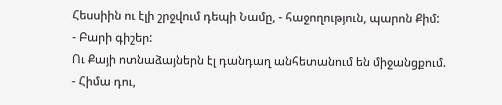Հեսսիին ու էլի շրջվում դեպի Նամը, - հաջողություն, պարոն Քիմ:
- Բարի գիշեր:
Ու Քայի ոտնաձայներն էլ դանդաղ անհետանում են միջանցքում.
- Հիմա դու,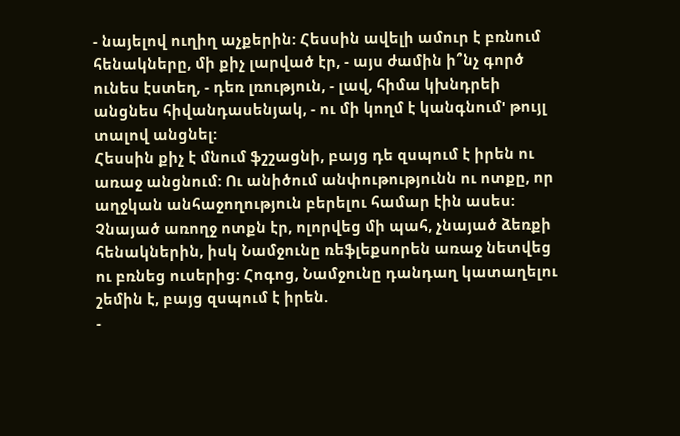- նայելով ուղիղ աչքերին: Հեսսին ավելի ամուր է բռնում հենակները, մի քիչ լարված էր, - այս ժամին ի՞նչ գործ ունես էստեղ, - դեռ լռություն, - լավ, հիմա կխնդրեի անցնես հիվանդասենյակ, - ու մի կողմ է կանգնում' թույլ տալով անցնել:
Հեսսին քիչ է մնում ֆշշացնի, բայց դե զսպում է իրեն ու առաջ անցնում: Ու անիծում անփութությունն ու ոտքը, որ աղջկան անհաջողություն բերելու համար էին ասես: Չնայած առողջ ոտքն էր, ոլորվեց մի պահ, չնայած ձեռքի հենակներին, իսկ Նամջունը ռեֆլեքսորեն առաջ նետվեց ու բռնեց ուսերից: Հոգոց, Նամջունը դանդաղ կատաղելու շեմին է, բայց զսպում է իրեն.
-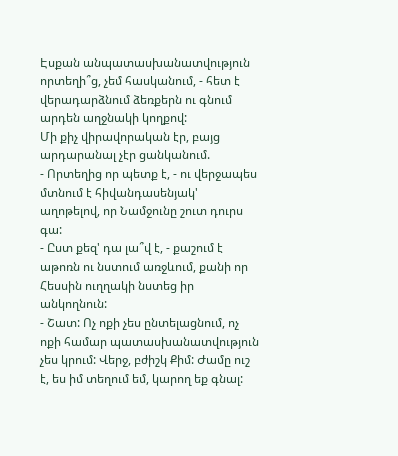Էսքան անպատասխանատվություն որտեղի՞ց, չեմ հասկանում, - հետ է վերադարձնում ձեռքերն ու գնում արդեն աղջնակի կողքով:
Մի քիչ վիրավորական էր, բայց արդարանալ չէր ցանկանում.
- Որտեղից որ պետք է, - ու վերջապես մտնում է հիվանդասենյակ' աղոթելով, որ Նամջունը շուտ դուրս գա:
- Ըստ քեզ' դա լա՞վ է, - քաշում է աթոռն ու նստում առջևում, քանի որ Հեսսին ուղղակի նստեց իր անկողնուն:
- Շատ: Ոչ ոքի չես ընտելացնում, ոչ ոքի համար պատասխանատվություն չես կրում: Վերջ, բժիշկ Քիմ: Ժամը ուշ է, ես իմ տեղում եմ, կարող եք գնալ: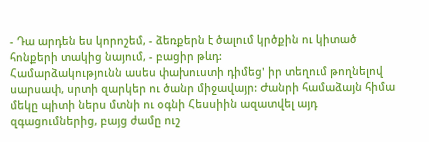- Դա արդեն ես կորոշեմ, - ձեռքերն է ծալում կրծքին ու կիտած հոնքերի տակից նայում, - բացիր թևդ:
Համարձակությունն ասես փախուստի դիմեց' իր տեղում թողնելով սարսափ, սրտի զարկեր ու ծանր միջավայր: Ժանրի համաձայն հիմա մեկը պիտի ներս մտնի ու օգնի Հեսսիին ազատվել այդ զգացումներից, բայց ժամը ուշ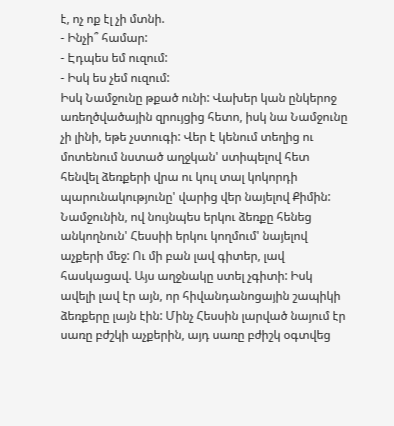է, ոչ ոք էլ չի մտնի.
- Ինչի՞ համար:
- Էդպես եմ ուզում:
- Իսկ ես չեմ ուզում:
Իսկ Նամջունը թքած ունի: Վախեր կան ընկերոջ առեղծվածային զրույցից հետո, իսկ նա Նամջունը չի լինի, եթե չստուգի: Վեր է կենում տեղից ու մոտենում նստած աղջկան' ստիպելով հետ հենվել ձեռքերի վրա ու կուլ տալ կոկորդի պարունակությունը' վարից վեր նայելով Քիմին: Նամջունին, ով նույնպես երկու ձեռքը հենեց անկողնուն' Հեսսիի երկու կողմում' նայելով աչքերի մեջ: Ու մի բան լավ գիտեր, լավ հասկացավ. Այս աղջնակը ստել չգիտի: Իսկ ավելի լավ էր այն, որ հիվանդանոցային շապիկի ձեռքերը լայն էին: Մինչ Հեսսին լարված նայում էր սառը բժշկի աչքերին, այդ սառը բժիշկ օգտվեց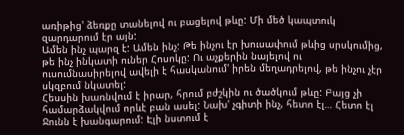առիթից' ձեռքը տանելով ու բացելով թևը: Մի մեծ կապտուկ զարդարում էր այն:
Ամեն ինչ պարզ է: Ամեն ինչ: Թե ինչու էր խուսափում թևից սրսկումից, թե ինչ ինկատի ուներ Հոսոկը: Ու աչքերին նայելով ու ուսումնասիրելով ավելի է հասկանում' իրեն մեղադրելով, թե ինչու չէր սկզբում նկատել:
Հեսսին խառնվում է իրար, հրում բժշկին ու ծածկում թևը: Բայց չի համարձակվում որևէ բան ասել: Նախ' չգիտի ինչ, հետո էլ… Հետո էլ Ջունն է խանգարում: Էլի նստում է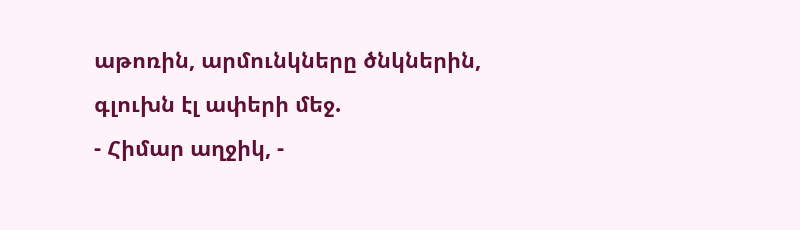աթոռին, արմունկները ծնկներին, գլուխն էլ ափերի մեջ.
- Հիմար աղջիկ, -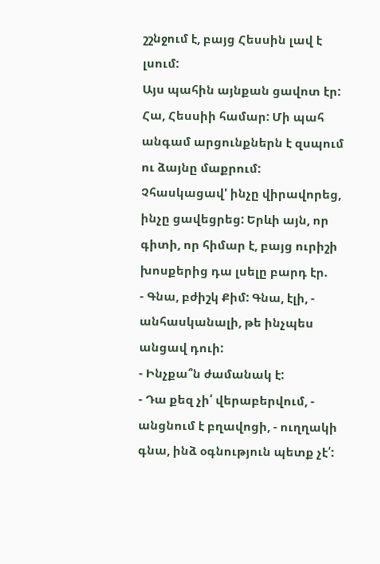շշնջում է, բայց Հեսսին լավ է լսում:
Այս պահին այնքան ցավոտ էր: Հա, Հեսսիի համար: Մի պահ անգամ արցունքներն է զսպում ու ձայնը մաքրում: Չհասկացավ' ինչը վիրավորեց, ինչը ցավեցրեց: Երևի այն, որ գիտի, որ հիմար է, բայց ուրիշի խոսքերից դա լսելը բարդ էր.
- Գնա, բժիշկ Քիմ: Գնա, էլի, - անհասկանալի, թե ինչպես անցավ դուի:
- Ինչքա՞ն ժամանակ է:
- Դա քեզ չի՛ վերաբերվում, - անցնում է բղավոցի, - ուղղակի գնա, ինձ օգնություն պետք չէ՛: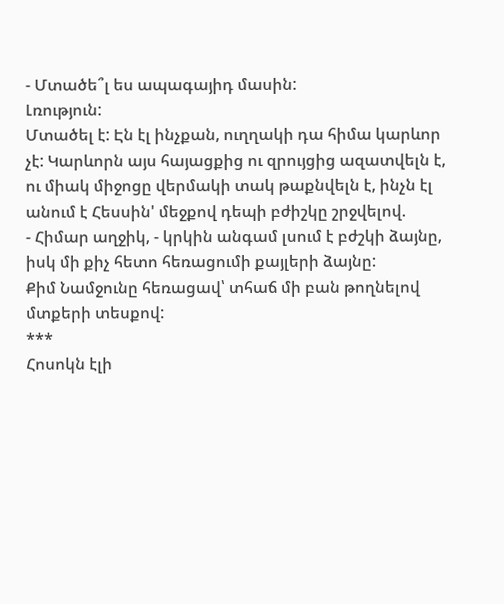- Մտածե՞լ ես ապագայիդ մասին:
Լռություն:
Մտածել է: Էն էլ ինչքան, ուղղակի դա հիմա կարևոր չէ: Կարևորն այս հայացքից ու զրույցից ազատվելն է, ու միակ միջոցը վերմակի տակ թաքնվելն է, ինչն էլ անում է Հեսսին' մեջքով դեպի բժիշկը շրջվելով.
- Հիմար աղջիկ, - կրկին անգամ լսում է բժշկի ձայնը, իսկ մի քիչ հետո հեռացումի քայլերի ձայնը:
Քիմ Նամջունը հեռացավ՝ տհաճ մի բան թողնելով մտքերի տեսքով:
***
Հոսոկն էլի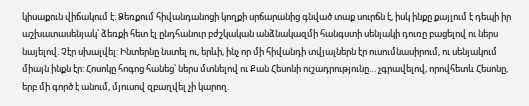կիսաքուն վիճակում է: Ձեռքում հիվանդանոցի կողքի սրճարանից գնված տաք սուրճն է, իսկ ինքը քայլում է դեպի իր աշխատասենյակ՝ ձեռքի հետ էլ ընդհանուր բժշկական անձնակազմի հանգստի սենյակի դուռը բացելով ու ներս նայելով. Չէր սխալվել: Ինտերնը նստել ու, երևի, ինչ որ մի հիվանդի տվյալներն էր ուսումնասիրում, ու սենյակում միայն ինքն էր: Հոսոկը հոգոց հանեց՝ ներս մտնելով ու Քան Հեսոնի ուշադրությունը… չգրավելով, որովհետև Հեսոնը, երբ մի գործ է անում, մյուսով զբաղվել չի կարող.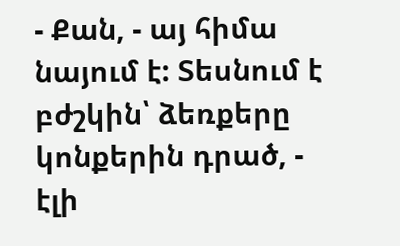- Քան, - այ հիմա նայում է: Տեսնում է բժշկին՝ ձեռքերը կոնքերին դրած, - էլի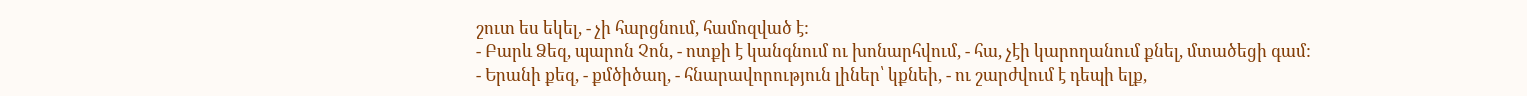շուտ ես եկել, - չի հարցնում, համոզված է:
- Բարև Ձեզ, պարոն Չոն, - ոտքի է կանգնում ու խոնարհվում, - հա, չէի կարողանում քնել, մտածեցի գամ:
- Երանի քեզ, - քմծիծաղ, - հնարավորություն լիներ՝ կքնեի, - ու շարժվում է դեպի ելք,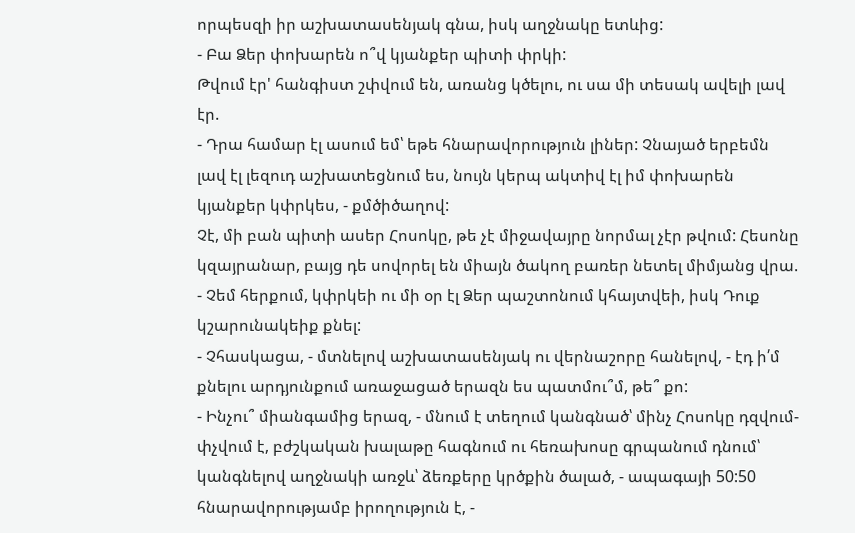որպեսզի իր աշխատասենյակ գնա, իսկ աղջնակը ետևից:
- Բա Ձեր փոխարեն ո՞վ կյանքեր պիտի փրկի:
Թվում էր' հանգիստ շփվում են, առանց կծելու, ու սա մի տեսակ ավելի լավ էր.
- Դրա համար էլ ասում եմ՝ եթե հնարավորություն լիներ: Չնայած երբեմն լավ էլ լեզուդ աշխատեցնում ես, նույն կերպ ակտիվ էլ իմ փոխարեն կյանքեր կփրկես, - քմծիծաղով:
Չէ, մի բան պիտի ասեր Հոսոկը, թե չէ միջավայրը նորմալ չէր թվում: Հեսոնը կզայրանար, բայց դե սովորել են միայն ծակող բառեր նետել միմյանց վրա.
- Չեմ հերքում, կփրկեի ու մի օր էլ Ձեր պաշտոնում կհայտվեի, իսկ Դուք կշարունակեիք քնել:
- Չհասկացա, - մտնելով աշխատասենյակ ու վերնաշորը հանելով, - էդ ի՛մ քնելու արդյունքում առաջացած երազն ես պատմու՞մ, թե՞ քո:
- Ինչու՞ միանգամից երազ, - մնում է տեղում կանգնած՝ մինչ Հոսոկը դզվում-փչվում է, բժշկական խալաթը հագնում ու հեռախոսը գրպանում դնում՝ կանգնելով աղջնակի առջև՝ ձեռքերը կրծքին ծալած, - ապագայի 50:50 հնարավորությամբ իրողություն է, -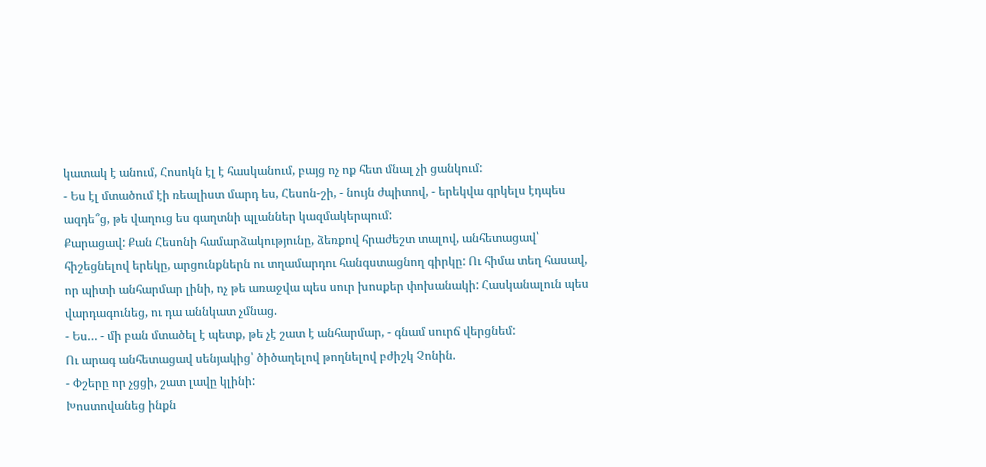կատակ է անում, Հոսոկն էլ է հասկանում, բայց ոչ ոք հետ մնալ չի ցանկում:
- Ես էլ մտածում էի ռեալիստ մարդ ես, Հեսոն-շի, - նույն ժպիտով, - երեկվա գրկելս էդպես ազդե՞ց, թե վաղուց ես գաղտնի պլաններ կազմակերպում:
Քարացավ: Քան Հեսոնի համարձակությունը, ձեռքով հրաժեշտ տալով, անհետացավ՝ հիշեցնելով երեկը, արցունքներն ու տղամարդու հանգստացնող գիրկը: Ու հիմա տեղ հասավ, որ պիտի անհարմար լինի, ոչ թե առաջվա պես սուր խոսքեր փոխանակի: Հասկանալուն պես վարդագունեց, ու դա աննկատ չմնաց.
- Ես… - մի բան մտածել է պետք, թե չէ շատ է անհարմար, - գնամ սուրճ վերցնեմ:
Ու արագ անհետացավ սենյակից՝ ծիծաղելով թողնելով բժիշկ Չոնին.
- Փշերը որ չցցի, շատ լավը կլինի:
Խոստովանեց ինքն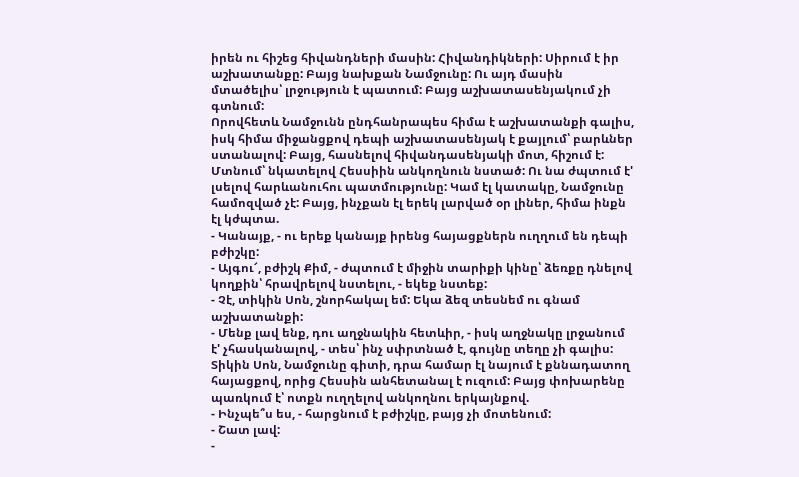իրեն ու հիշեց հիվանդների մասին: Հիվանդիկների: Սիրում է իր աշխատանքը: Բայց նախքան Նամջունը: Ու այդ մասին մտածելիս՝ լրջություն է պատում: Բայց աշխատասենյակում չի գտնում:
Որովհետև Նամջունն ընդհանրապես հիմա է աշխատանքի գալիս, իսկ հիմա միջանցքով դեպի աշխատասենյակ է քայլում՝ բարևներ ստանալով: Բայց, հասնելով հիվանդասենյակի մոտ, հիշում է: Մտնում՝ նկատելով Հեսսիին անկողնուն նստած: Ու նա ժպտում է' լսելով հարևանուհու պատմությունը: Կամ էլ կատակը, Նամջունը համոզված չէ: Բայց, ինչքան էլ երեկ լարված օր լիներ, հիմա ինքն էլ կժպտա.
- Կանայք, - ու երեք կանայք իրենց հայացքներն ուղղում են դեպի բժիշկը:
- Այգու՜, բժիշկ Քիմ, - ժպտում է միջին տարիքի կինը՝ ձեռքը դնելով կողքին՝ հրավրելով նստելու, - եկեք նստեք:
- Չէ, տիկին Սոն, շնորհակալ եմ: Եկա ձեզ տեսնեմ ու գնամ աշխատանքի:
- Մենք լավ ենք, դու աղջնակին հետևիր, - իսկ աղջնակը լրջանում է' չհասկանալով, - տես՝ ինչ սփրտնած է, գույնը տեղը չի գալիս:
Տիկին Սոն, Նամջունը գիտի, դրա համար էլ նայում է քննադատող հայացքով, որից Հեսսին անհետանալ է ուզում: Բայց փոխարենը պառկում է՝ ոտքն ուղղելով անկողնու երկայնքով.
- Ինչպե՞ս ես, - հարցնում է բժիշկը, բայց չի մոտենում:
- Շատ լավ:
-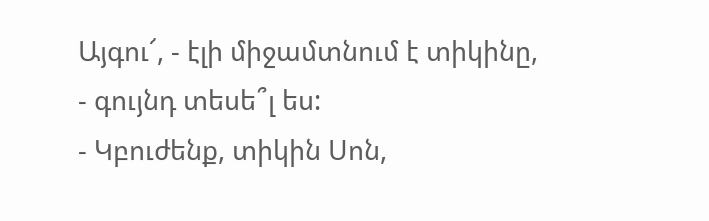Այգու՜, - էլի միջամտնում է տիկինը, - գույնդ տեսե՞լ ես:
- Կբուժենք, տիկին Սոն,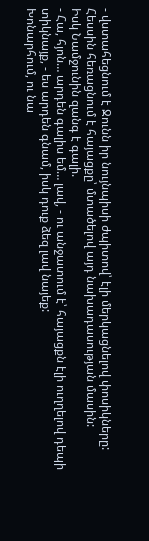- վստահեցնում է Ջունն իր նույնպիսի ժպիտով՝ էլի մերկացնելով փոսիկները: Հեսսին հեռացնում է հայացքը՝ մտածելով այդ նախադասության մասին:
Իսկ Նամջունին զանգ է գալի.
- Հա, հյոն… արդեն գալիս եմ… լավ, - ու անջատում է՝ հայացքն էլի ուղղելով դեպի տիկնայք, - ես արդեն գնամ, իսկ դուք ձեզ լավ նայեք:
Խոնարհում, ու նա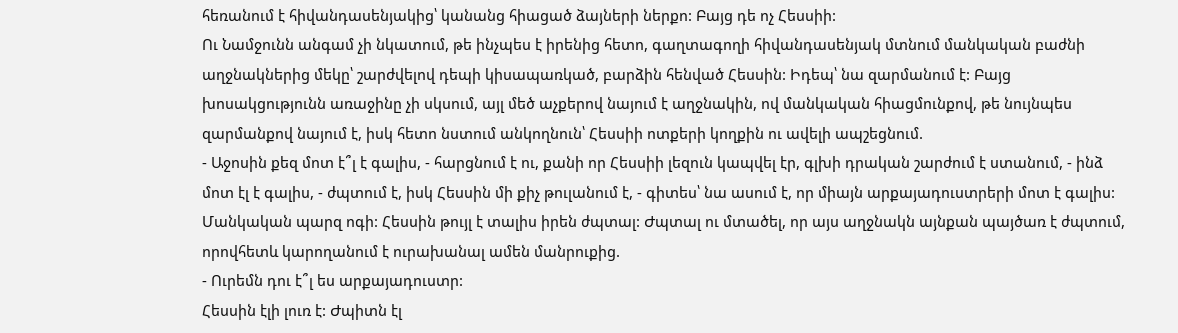հեռանում է հիվանդասենյակից՝ կանանց հիացած ձայների ներքո: Բայց դե ոչ Հեսսիի:
Ու Նամջունն անգամ չի նկատում, թե ինչպես է իրենից հետո, գաղտագողի հիվանդասենյակ մտնում մանկական բաժնի աղջնակներից մեկը՝ շարժվելով դեպի կիսապառկած, բարձին հենված Հեսսին: Իդեպ՝ նա զարմանում է: Բայց խոսակցությունն առաջինը չի սկսում, այլ մեծ աչքերով նայում է աղջնակին, ով մանկական հիացմունքով, թե նույնպես զարմանքով նայում է, իսկ հետո նստում անկողնուն՝ Հեսսիի ոտքերի կողքին ու ավելի ապշեցնում.
- Աջոսին քեզ մոտ է՞լ է գալիս, - հարցնում է ու, քանի որ Հեսսիի լեզուն կապվել էր, գլխի դրական շարժում է ստանում, - ինձ մոտ էլ է գալիս, - ժպտում է, իսկ Հեսսին մի քիչ թուլանում է, - գիտես՝ նա ասում է, որ միայն արքայադուստրերի մոտ է գալիս:
Մանկական պարզ ոգի: Հեսսին թույլ է տալիս իրեն ժպտալ: Ժպտալ ու մտածել, որ այս աղջնակն այնքան պայծառ է ժպտում, որովհետև կարողանում է ուրախանալ ամեն մանրուքից.
- Ուրեմն դու է՞լ ես արքայադուստր:
Հեսսին էլի լուռ է: Ժպիտն էլ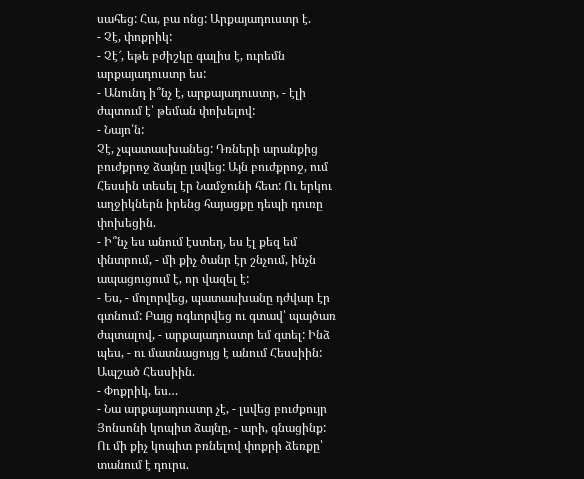սահեց: Հա, բա ոնց: Արքայադուստր է.
- Չէ, փոքրիկ:
- Չէ՜, եթե բժիշկը գալիս է, ուրեմն արքայադուստր ես:
- Անունդ ի՞նչ է, արքայադուստր, - էլի ժպտում է՝ թեման փոխելով:
- Նայո՛ն:
Չէ, չպատասխանեց: Դռների արանքից բուժքրոջ ձայնը լսվեց: Այն բուժքրոջ, ում Հեսսին տեսել էր Նամջունի հետ: Ու երկու աղջիկներն իրենց հայացքը դեպի դուռը փոխեցին.
- Ի՞նչ ես անում էստեղ, ես էլ քեզ եմ փնտրում, - մի քիչ ծանր էր շնչում, ինչն ապացուցում է, որ վազել է:
- Ես, - մոլորվեց, պատասխանը դժվար էր գտնում: Բայց ոգևորվեց ու գտավ՝ պայծառ ժպտալով, - արքայադուստր եմ գտել: Ինձ պես, - ու մատնացույց է անում Հեսսիին:
Ապշած Հեսսիին.
- Փոքրիկ, ես…
- Նա արքայադուստր չէ, - լսվեց բուժքույր Յոնսոնի կոպիտ ձայնը, - արի, գնացինք:
Ու մի քիչ կոպիտ բռնելով փոքրի ձեռքը՝ տանում է դուրս.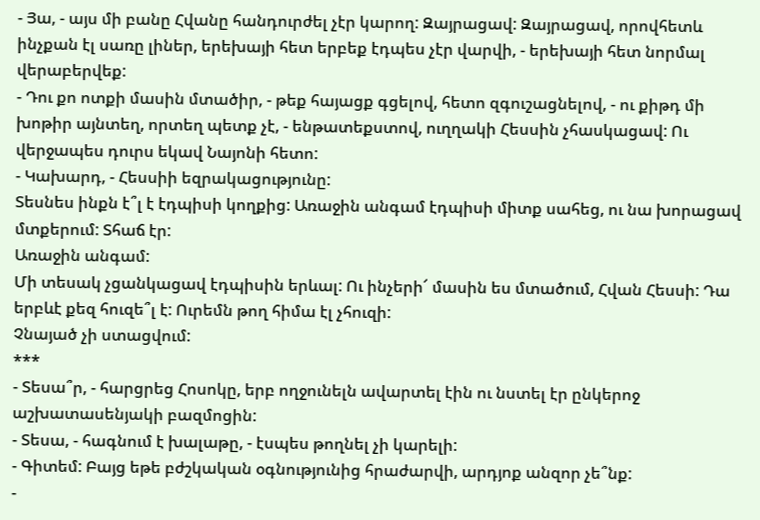- Յա, - այս մի բանը Հվանը հանդուրժել չէր կարող: Զայրացավ: Զայրացավ, որովհետև ինչքան էլ սառը լիներ, երեխայի հետ երբեք էդպես չէր վարվի, - երեխայի հետ նորմալ վերաբերվեք:
- Դու քո ոտքի մասին մտածիր, - թեք հայացք գցելով, հետո զգուշացնելով, - ու քիթդ մի խոթիր այնտեղ, որտեղ պետք չէ, - ենթատեքստով, ուղղակի Հեսսին չհասկացավ: Ու վերջապես դուրս եկավ Նայոնի հետո:
- Կախարդ, - Հեսսիի եզրակացությունը:
Տեսնես ինքն է՞լ է էդպիսի կողքից: Առաջին անգամ էդպիսի միտք սահեց, ու նա խորացավ մտքերում: Տհաճ էր:
Առաջին անգամ:
Մի տեսակ չցանկացավ էդպիսին երևալ: Ու ինչերի՜ մասին ես մտածում, Հվան Հեսսի: Դա երբևէ քեզ հուզե՞լ է: Ուրեմն թող հիմա էլ չհուզի:
Չնայած չի ստացվում:
***
- Տեսա՞ր, - հարցրեց Հոսոկը, երբ ողջունելն ավարտել էին ու նստել էր ընկերոջ աշխատասենյակի բազմոցին:
- Տեսա, - հագնում է խալաթը, - էսպես թողնել չի կարելի:
- Գիտեմ: Բայց եթե բժշկական օգնությունից հրաժարվի, արդյոք անզոր չե՞նք:
-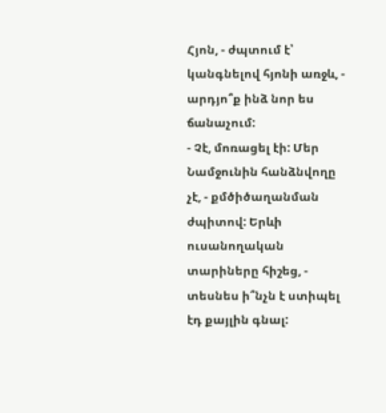Հյոն, - ժպտում է՝ կանգնելով հյոնի առջև, - արդյո՞ք ինձ նոր ես ճանաչում:
- Չէ, մոռացել էի: Մեր Նամջունին հանձնվողը չէ, - քմծիծաղանման ժպիտով: Երևի ուսանողական տարիները հիշեց, - տեսնես ի՞նչն է ստիպել էդ քայլին գնալ: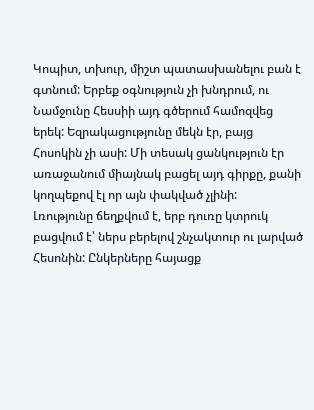Կոպիտ, տխուր, միշտ պատասխանելու բան է գտնում: Երբեք օգնություն չի խնդրում, ու Նամջունը Հեսսիի այդ գծերում համոզվեց երեկ: Եզրակացությունը մեկն էր, բայց Հոսոկին չի ասի: Մի տեսակ ցանկություն էր առաջանում միայնակ բացել այդ գիրքը, քանի կողպեքով էլ որ այն փակված չլինի:
Լռությունը ճեղքվում է, երբ դուռը կտրուկ բացվում է՝ ներս բերելով շնչակտուր ու լարված Հեսոնին: Ընկերները հայացք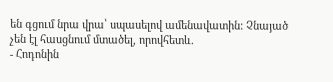են գցում նրա վրա՝ սպասելով ամենավատին: Չնայած չեն էլ հասցնում մտածել, որովհետև.
- Հոդոնին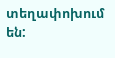տեղափոխում են: